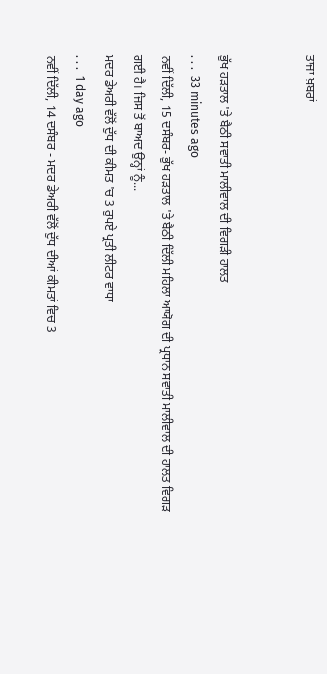ਤਾਜਾ ਖ਼ਬਰਾਂ


ਭੁੱਖ ਹੜਤਾਲ 'ਤੇ ਬੈਠੀ ਸਵਾਤੀ ਮਾਲੀਵਾਲ ਦੀ ਵਿਗੜੀ ਹਾਲਤ
. . .  33 minutes ago
ਨਵੀਂ ਦਿੱਲੀ, 15 ਦਸੰਬਰ- ਭੁੱਖ ਹੜਤਾਲ 'ਤੇ ਬੈਠੀ ਦਿੱਲੀ ਮਹਿਲਾ ਆਯੋਗ ਦੀ ਪ੍ਰਧਾਨ ਸਵਾਤੀ ਮਾਲੀਵਾਲ ਦੀ ਹਾਲਤ ਵਿਗੜ ਗਈ ਹੈ। ਜਿਸ ਤੋਂ ਬਾਅਦ ਉਨ੍ਹਾਂ ਨੂੰ...
ਮਦਰ ਡੇਅਰੀ ਵੱਲੋਂ ਦੁੱਧ ਦੀ ਕੀਮਤ 'ਚ 3 ਰੁਪਏ ਪ੍ਰਤੀ ਲੀਟਰ ਵਾਧਾ
. . .  1 day ago
ਨਵੀਂ ਦਿੱਲੀ, 14 ਦਸੰਬਰ - ਮਦਰ ਡੇਅਰੀ ਵੱਲੋਂ ਦੁੱਧ ਦੀਆਂ ਕੀਮਤਾਂ ਵਿਚ 3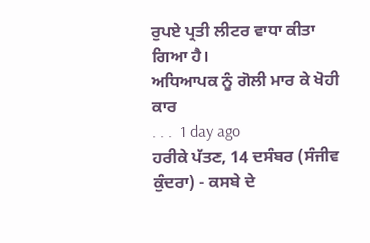ਰੁਪਏ ਪ੍ਰਤੀ ਲੀਟਰ ਵਾਧਾ ਕੀਤਾ ਗਿਆ ਹੈ।
ਅਧਿਆਪਕ ਨੂੰ ਗੋਲੀ ਮਾਰ ਕੇ ਖੋਹੀ ਕਾਰ
. . .  1 day ago
ਹਰੀਕੇ ਪੱਤਣ, 14 ਦਸੰਬਰ (ਸੰਜੀਵ ਕੁੰਦਰਾ) - ਕਸਬੇ ਦੇ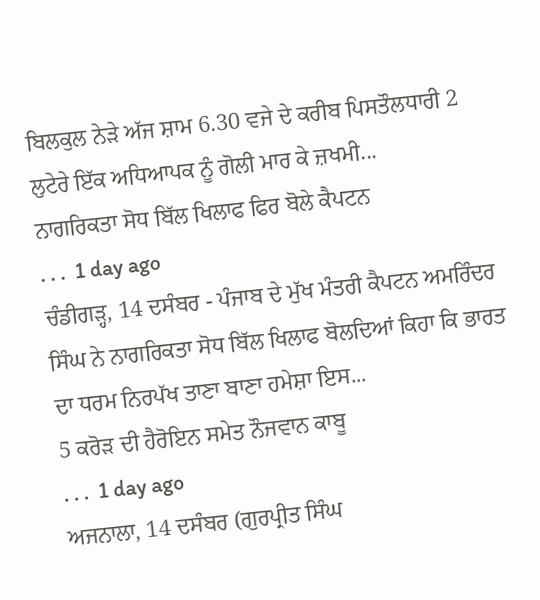ਬਿਲਕੁਲ ਨੇੜੇ ਅੱਜ ਸ਼ਾਮ 6.30 ਵਜੇ ਦੇ ਕਰੀਬ ਪਿਸਤੌਲਧਾਰੀ 2 ਲੁਟੇਰੇ ਇੱਕ ਅਧਿਆਪਕ ਨੂੰ ਗੋਲੀ ਮਾਰ ਕੇ ਜ਼ਖਮੀ...
ਨਾਗਰਿਕਤਾ ਸੋਧ ਬਿੱਲ ਖਿਲਾਫ ਫਿਰ ਬੋਲੇ ਕੈਪਟਨ
. . .  1 day ago
ਚੰਡੀਗੜ੍ਹ, 14 ਦਸੰਬਰ - ਪੰਜਾਬ ਦੇ ਮੁੱਖ ਮੰਤਰੀ ਕੈਪਟਨ ਅਮਰਿੰਦਰ ਸਿੰਘ ਨੇ ਨਾਗਰਿਕਤਾ ਸੋਧ ਬਿੱਲ ਖਿਲਾਫ ਬੋਲਦਿਆਂ ਕਿਹਾ ਕਿ ਭਾਰਤ ਦਾ ਧਰਮ ਨਿਰਪੱਖ ਤਾਣਾ ਬਾਣਾ ਹਮੇਸ਼ਾ ਇਸ...
5 ਕਰੋੜ ਦੀ ਹੈਰੋਇਨ ਸਮੇਤ ਨੌਜਵਾਨ ਕਾਬੂ
. . .  1 day ago
ਅਜਨਾਲਾ, 14 ਦਸੰਬਰ (ਗੁਰਪ੍ਰੀਤ ਸਿੰਘ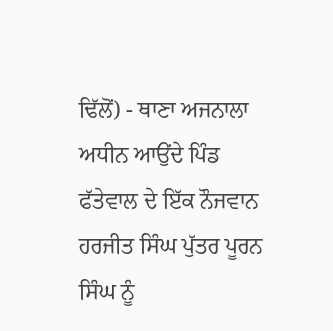ਢਿੱਲੋਂ) - ਥਾਣਾ ਅਜਨਾਲਾ ਅਧੀਨ ਆਉਂਦੇ ਪਿੰਡ ਫੱਤੇਵਾਲ ਦੇ ਇੱਕ ਨੌਜਵਾਨ ਹਰਜੀਤ ਸਿੰਘ ਪੁੱਤਰ ਪੂਰਨ ਸਿੰਘ ਨੂੰ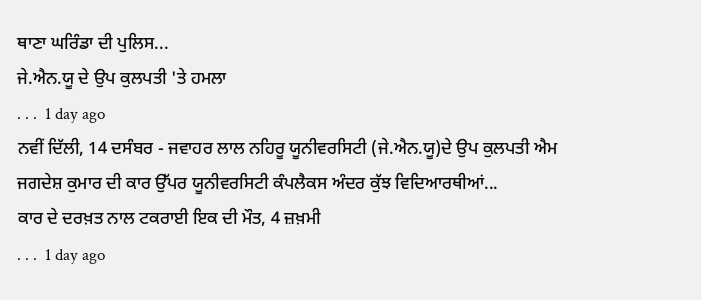ਥਾਣਾ ਘਰਿੰਡਾ ਦੀ ਪੁਲਿਸ...
ਜੇ.ਐਨ.ਯੂ ਦੇ ਉਪ ਕੁਲਪਤੀ 'ਤੇ ਹਮਲਾ
. . .  1 day ago
ਨਵੀਂ ਦਿੱਲੀ, 14 ਦਸੰਬਰ - ਜਵਾਹਰ ਲਾਲ ਨਹਿਰੂ ਯੂਨੀਵਰਸਿਟੀ (ਜੇ.ਐਨ.ਯੂ)ਦੇ ਉਪ ਕੁਲਪਤੀ ਐਮ ਜਗਦੇਸ਼ ਕੁਮਾਰ ਦੀ ਕਾਰ ਉੱਪਰ ਯੂਨੀਵਰਸਿਟੀ ਕੰਪਲੈਕਸ ਅੰਦਰ ਕੁੱਝ ਵਿਦਿਆਰਥੀਆਂ...
ਕਾਰ ਦੇ ਦਰਖ਼ਤ ਨਾਲ ਟਕਰਾਈ ਇਕ ਦੀ ਮੌਤ, 4 ਜ਼ਖ਼ਮੀ
. . .  1 day ago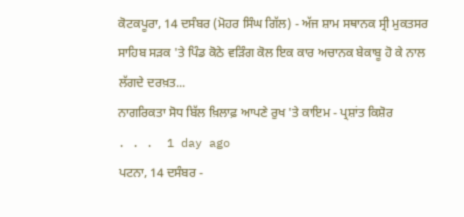ਕੋਟਕਪੂਰਾ, 14 ਦਸੰਬਰ (ਮੋਹਰ ਸਿੰਘ ਗਿੱਲ) - ਅੱਜ ਸ਼ਾਮ ਸਥਾਨਕ ਸ੍ਰੀ ਮੁਕਤਸਰ ਸਾਹਿਬ ਸੜਕ 'ਤੇ ਪਿੰਡ ਕੋਠੇ ਵੜਿੰਗ ਕੋਲ ਇਕ ਕਾਰ ਅਚਾਨਕ ਬੇਕਾਬੂ ਹੋ ਕੇ ਨਾਲ ਲੱਗਦੇ ਦਰਖ਼ਤ...
ਨਾਗਰਿਕਤਾ ਸੋਧ ਬਿੱਲ ਖ਼ਿਲਾਫ਼ ਆਪਣੇ ਰੁਖ 'ਤੇ ਕਾਇਮ - ਪ੍ਰਸ਼ਾਂਤ ਕਿਸ਼ੋਰ
. . .  1 day ago
ਪਟਨਾ, 14 ਦਸੰਬਰ -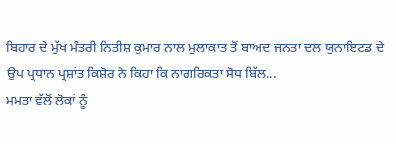ਬਿਹਾਰ ਦੇ ਮੁੱਖ ਮੰਤਰੀ ਨਿਤੀਸ਼ ਕੁਮਾਰ ਨਾਲ ਮੁਲਾਕਾਤ ਤੋਂ ਬਾਅਦ ਜਨਤਾ ਦਲ ਯੁਨਾਇਟਡ ਦੇ ਉਪ ਪ੍ਰਧਾਨ ਪ੍ਰਸ਼ਾਂਤ ਕਿਸ਼ੋਰ ਨੇ ਕਿਹਾ ਕਿ ਨਾਗਰਿਕਤਾ ਸੋਧ ਬਿੱਲ...
ਮਮਤਾ ਵੱਲੋਂ ਲੋਕਾਂ ਨੂੰ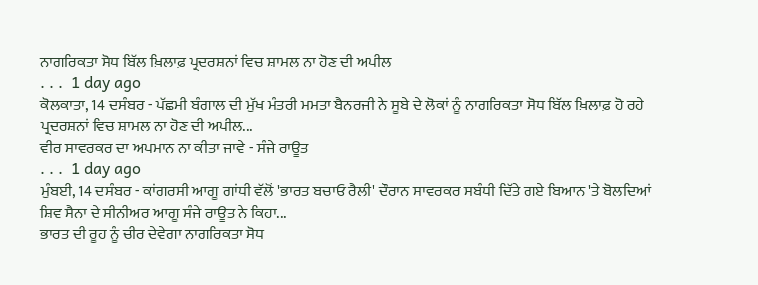ਨਾਗਰਿਕਤਾ ਸੋਧ ਬਿੱਲ ਖ਼ਿਲਾਫ਼ ਪ੍ਰਦਰਸ਼ਨਾਂ ਵਿਚ ਸ਼ਾਮਲ ਨਾ ਹੋਣ ਦੀ ਅਪੀਲ
. . .  1 day ago
ਕੋਲਕਾਤਾ, 14 ਦਸੰਬਰ - ਪੱਛਮੀ ਬੰਗਾਲ ਦੀ ਮੁੱਖ ਮੰਤਰੀ ਮਮਤਾ ਬੈਨਰਜੀ ਨੇ ਸੂਬੇ ਦੇ ਲੋਕਾਂ ਨੂੰ ਨਾਗਰਿਕਤਾ ਸੋਧ ਬਿੱਲ ਖ਼ਿਲਾਫ਼ ਹੋ ਰਹੇ ਪ੍ਰਦਰਸ਼ਨਾਂ ਵਿਚ ਸ਼ਾਮਲ ਨਾ ਹੋਣ ਦੀ ਅਪੀਲ...
ਵੀਰ ਸਾਵਰਕਰ ਦਾ ਅਪਮਾਨ ਨਾ ਕੀਤਾ ਜਾਵੇ - ਸੰਜੇ ਰਾਊਤ
. . .  1 day ago
ਮੁੰਬਈ, 14 ਦਸੰਬਰ - ਕਾਂਗਰਸੀ ਆਗੂ ਗਾਂਧੀ ਵੱਲੋਂ 'ਭਾਰਤ ਬਚਾਓ ਰੈਲੀ' ਦੌਰਾਨ ਸਾਵਰਕਰ ਸਬੰਧੀ ਦਿੱਤੇ ਗਏ ਬਿਆਨ 'ਤੇ ਬੋਲਦਿਆਂ ਸ਼ਿਵ ਸੈਨਾ ਦੇ ਸੀਨੀਅਰ ਆਗੂ ਸੰਜੇ ਰਾਊਤ ਨੇ ਕਿਹਾ...
ਭਾਰਤ ਦੀ ਰੂਹ ਨੂੰ ਚੀਰ ਦੇਵੇਗਾ ਨਾਗਰਿਕਤਾ ਸੋਧ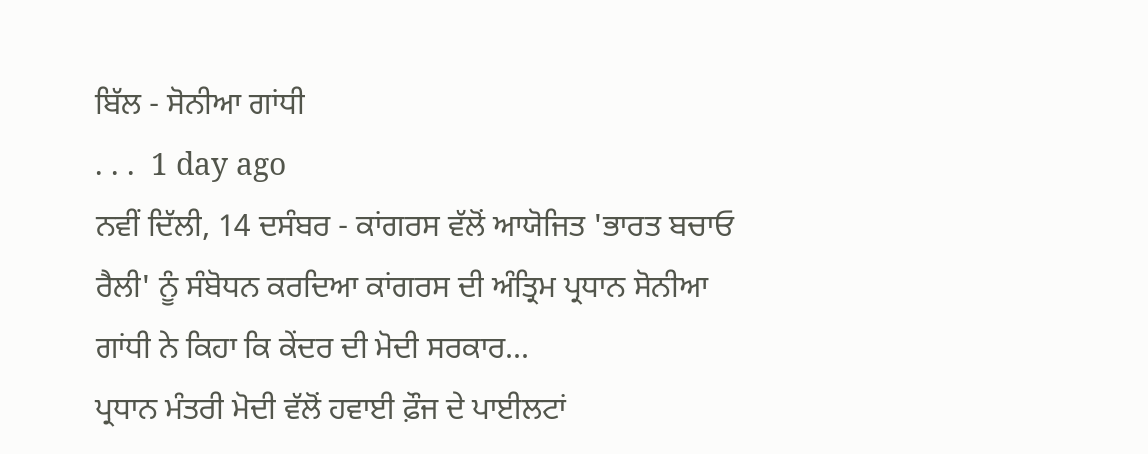ਬਿੱਲ - ਸੋਨੀਆ ਗਾਂਧੀ
. . .  1 day ago
ਨਵੀਂ ਦਿੱਲੀ, 14 ਦਸੰਬਰ - ਕਾਂਗਰਸ ਵੱਲੋਂ ਆਯੋਜਿਤ 'ਭਾਰਤ ਬਚਾਓ ਰੈਲੀ' ਨੂੰ ਸੰਬੋਧਨ ਕਰਦਿਆ ਕਾਂਗਰਸ ਦੀ ਅੰਤ੍ਰਿਮ ਪ੍ਰਧਾਨ ਸੋਨੀਆ ਗਾਂਧੀ ਨੇ ਕਿਹਾ ਕਿ ਕੇਂਦਰ ਦੀ ਮੋਦੀ ਸਰਕਾਰ...
ਪ੍ਰਧਾਨ ਮੰਤਰੀ ਮੋਦੀ ਵੱਲੋਂ ਹਵਾਈ ਫ਼ੌਜ ਦੇ ਪਾਈਲਟਾਂ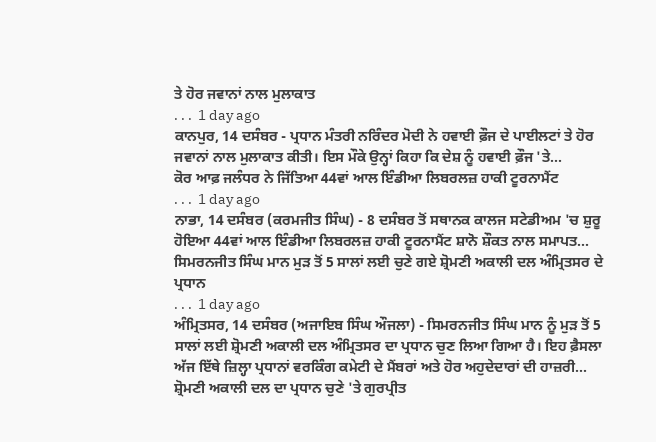ਤੇ ਹੋਰ ਜਵਾਨਾਂ ਨਾਲ ਮੁਲਾਕਾਤ
. . .  1 day ago
ਕਾਨਪੁਰ, 14 ਦਸੰਬਰ - ਪ੍ਰਧਾਨ ਮੰਤਰੀ ਨਰਿੰਦਰ ਮੋਦੀ ਨੇ ਹਵਾਈ ਫ਼ੌਜ ਦੇ ਪਾਈਲਟਾਂ ਤੇ ਹੋਰ ਜਵਾਨਾਂ ਨਾਲ ਮੁਲਾਕਾਤ ਕੀਤੀ। ਇਸ ਮੌਕੇ ਉਨ੍ਹਾਂ ਕਿਹਾ ਕਿ ਦੇਸ਼ ਨੂੰ ਹਵਾਈ ਫ਼ੌਜ 'ਤੇ...
ਕੋਰ ਆਫ਼ ਜਲੰਧਰ ਨੇ ਜਿੱਤਿਆ 44ਵਾਂ ਆਲ ਇੰਡੀਆ ਲਿਬਰਲਜ਼ ਹਾਕੀ ਟੂਰਨਾਮੈਂਟ
. . .  1 day ago
ਨਾਭਾ, 14 ਦਸੰਬਰ (ਕਰਮਜੀਤ ਸਿੰਘ) - 8 ਦਸੰਬਰ ਤੋਂ ਸਥਾਨਕ ਕਾਲਜ ਸਟੇਡੀਅਮ 'ਚ ਸ਼ੁਰੂ ਹੋਇਆ 44ਵਾਂ ਆਲ ਇੰਡੀਆ ਲਿਬਰਲਜ਼ ਹਾਕੀ ਟੂਰਨਾਮੈਂਟ ਸ਼ਾਨੋ ਸ਼ੌਕਤ ਨਾਲ ਸਮਾਪਤ...
ਸਿਮਰਨਜੀਤ ਸਿੰਘ ਮਾਨ ਮੁੜ ਤੋਂ 5 ਸਾਲਾਂ ਲਈ ਚੁਣੇ ਗਏ ਸ਼੍ਰੋਮਣੀ ਅਕਾਲੀ ਦਲ ਅੰਮ੍ਰਿਤਸਰ ਦੇ ਪ੍ਰਧਾਨ
. . .  1 day ago
ਅੰਮ੍ਰਿਤਸਰ, 14 ਦਸੰਬਰ (ਅਜਾਇਬ ਸਿੰਘ ਔਜਲਾ) - ਸਿਮਰਨਜੀਤ ਸਿੰਘ ਮਾਨ ਨੂੰ ਮੁੜ ਤੋਂ 5 ਸਾਲਾਂ ਲਈ ਸ਼੍ਰੋਮਣੀ ਅਕਾਲੀ ਦਲ ਅੰਮ੍ਰਿਤਸਰ ਦਾ ਪ੍ਰਧਾਨ ਚੁਣ ਲਿਆ ਗਿਆ ਹੈ। ਇਹ ਫ਼ੈਸਲਾ ਅੱਜ ਇੱਥੇ ਜ਼ਿਲ੍ਹਾ ਪ੍ਰਧਾਨਾਂ ਵਰਕਿੰਗ ਕਮੇਟੀ ਦੇ ਮੈਂਬਰਾਂ ਅਤੇ ਹੋਰ ਅਹੁਦੇਦਾਰਾਂ ਦੀ ਹਾਜ਼ਰੀ...
ਸ਼੍ਰੋਮਣੀ ਅਕਾਲੀ ਦਲ ਦਾ ਪ੍ਰਧਾਨ ਚੁਣੇ 'ਤੇ ਗੁਰਪ੍ਰੀਤ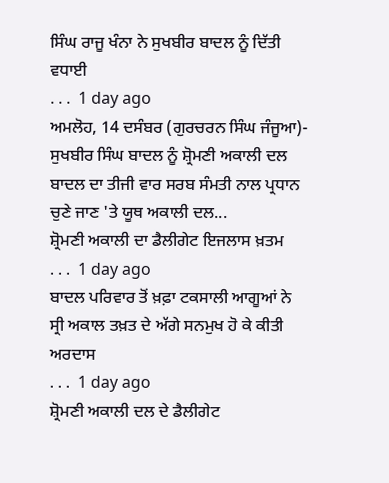ਸਿੰਘ ਰਾਜੂ ਖੰਨਾ ਨੇ ਸੁਖਬੀਰ ਬਾਦਲ ਨੂੰ ਦਿੱਤੀ ਵਧਾਈ
. . .  1 day ago
ਅਮਲੋਹ, 14 ਦਸੰਬਰ (ਗੁਰਚਰਨ ਸਿੰਘ ਜੰਜੂਆ)- ਸੁਖਬੀਰ ਸਿੰਘ ਬਾਦਲ ਨੂੰ ਸ਼੍ਰੋਮਣੀ ਅਕਾਲੀ ਦਲ ਬਾਦਲ ਦਾ ਤੀਜੀ ਵਾਰ ਸਰਬ ਸੰਮਤੀ ਨਾਲ ਪ੍ਰਧਾਨ ਚੁਣੇ ਜਾਣ 'ਤੇ ਯੂਥ ਅਕਾਲੀ ਦਲ...
ਸ਼੍ਰੋਮਣੀ ਅਕਾਲੀ ਦਾ ਡੈਲੀਗੇਟ ਇਜਲਾਸ ਖ਼ਤਮ
. . .  1 day ago
ਬਾਦਲ ਪਰਿਵਾਰ ਤੋਂ ਖ਼ਫ਼ਾ ਟਕਸਾਲੀ ਆਗੂਆਂ ਨੇ ਸ੍ਰੀ ਅਕਾਲ ਤਖ਼ਤ ਦੇ ਅੱਗੇ ਸਨਮੁਖ ਹੋ ਕੇ ਕੀਤੀ ਅਰਦਾਸ
. . .  1 day ago
ਸ਼੍ਰੋਮਣੀ ਅਕਾਲੀ ਦਲ ਦੇ ਡੈਲੀਗੇਟ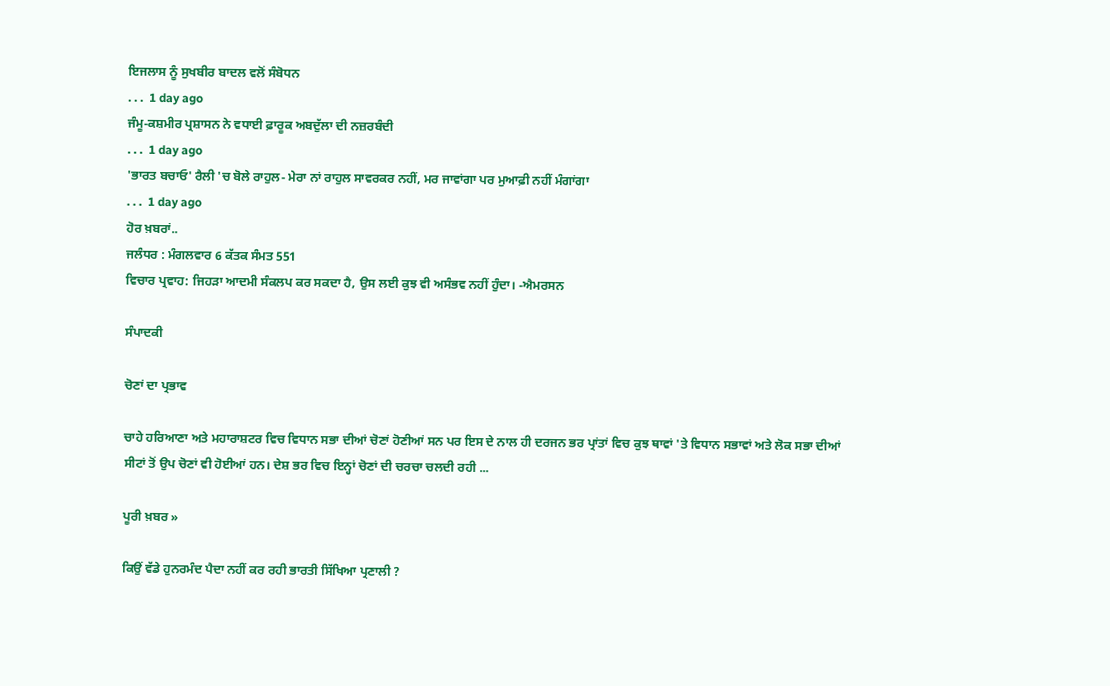ਇਜਲਾਸ ਨੂੰ ਸੁਖਬੀਰ ਬਾਦਲ ਵਲੋਂ ਸੰਬੋਧਨ
. . .  1 day ago
ਜੰਮੂ-ਕਸ਼ਮੀਰ ਪ੍ਰਸ਼ਾਸਨ ਨੇ ਵਧਾਈ ਫ਼ਾਰੂਕ ਅਬਦੁੱਲਾ ਦੀ ਨਜ਼ਰਬੰਦੀ
. . .  1 day ago
'ਭਾਰਤ ਬਚਾਓ' ਰੈਲੀ 'ਚ ਬੋਲੇ ਰਾਹੁਲ- ਮੇਰਾ ਨਾਂ ਰਾਹੁਲ ਸਾਵਰਕਰ ਨਹੀਂ, ਮਰ ਜਾਵਾਂਗਾ ਪਰ ਮੁਆਫ਼ੀ ਨਹੀਂ ਮੰਗਾਂਗਾ
. . .  1 day ago
ਹੋਰ ਖ਼ਬਰਾਂ..
ਜਲੰਧਰ : ਮੰਗਲਵਾਰ 6 ਕੱਤਕ ਸੰਮਤ 551
ਵਿਚਾਰ ਪ੍ਰਵਾਹ: ਜਿਹੜਾ ਆਦਮੀ ਸੰਕਲਪ ਕਰ ਸਕਦਾ ਹੈ, ਉਸ ਲਈ ਕੁਝ ਵੀ ਅਸੰਭਵ ਨਹੀਂ ਹੁੰਦਾ। -ਐਮਰਸਨ

ਸੰਪਾਦਕੀ

ਚੋਣਾਂ ਦਾ ਪ੍ਰਭਾਵ

ਚਾਹੇ ਹਰਿਆਣਾ ਅਤੇ ਮਹਾਰਾਸ਼ਟਰ ਵਿਚ ਵਿਧਾਨ ਸਭਾ ਦੀਆਂ ਚੋਣਾਂ ਹੋਣੀਆਂ ਸਨ ਪਰ ਇਸ ਦੇ ਨਾਲ ਹੀ ਦਰਜਨ ਭਰ ਪ੍ਰਾਂਤਾਂ ਵਿਚ ਕੁਝ ਥਾਵਾਂ 'ਤੇ ਵਿਧਾਨ ਸਭਾਵਾਂ ਅਤੇ ਲੋਕ ਸਭਾ ਦੀਆਂ ਸੀਟਾਂ ਤੋਂ ਉਪ ਚੋਣਾਂ ਵੀ ਹੋਈਆਂ ਹਨ। ਦੇਸ਼ ਭਰ ਵਿਚ ਇਨ੍ਹਾਂ ਚੋਣਾਂ ਦੀ ਚਰਚਾ ਚਲਦੀ ਰਹੀ ...

ਪੂਰੀ ਖ਼ਬਰ »

ਕਿਉਂ ਵੱਡੇ ਹੁਨਰਮੰਦ ਪੈਦਾ ਨਹੀਂ ਕਰ ਰਹੀ ਭਾਰਤੀ ਸਿੱਖਿਆ ਪ੍ਰਣਾਲੀ ?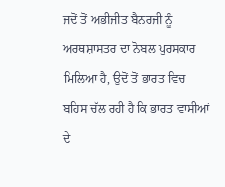ਜਦੋਂ ਤੋਂ ਅਭੀਜੀਤ ਬੈਨਰਜੀ ਨੂੰ ਅਰਥਸ਼ਾਸਤਰ ਦਾ ਨੋਬਲ ਪੁਰਸਕਾਰ ਮਿਲਿਆ ਹੈ, ਉਦੋਂ ਤੋਂ ਭਾਰਤ ਵਿਚ ਬਹਿਸ ਚੱਲ ਰਹੀ ਹੈ ਕਿ ਭਾਰਤ ਵਾਸੀਆਂ ਦੇ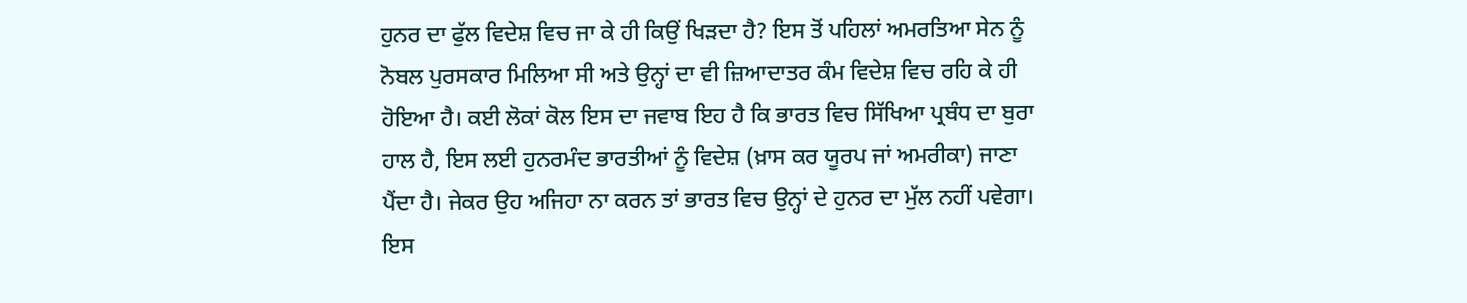ਹੁਨਰ ਦਾ ਫੁੱਲ ਵਿਦੇਸ਼ ਵਿਚ ਜਾ ਕੇ ਹੀ ਕਿਉਂ ਖਿੜਦਾ ਹੈ? ਇਸ ਤੋਂ ਪਹਿਲਾਂ ਅਮਰਤਿਆ ਸੇਨ ਨੂੰ ਨੋਬਲ ਪੁਰਸਕਾਰ ਮਿਲਿਆ ਸੀ ਅਤੇ ਉਨ੍ਹਾਂ ਦਾ ਵੀ ਜ਼ਿਆਦਾਤਰ ਕੰਮ ਵਿਦੇਸ਼ ਵਿਚ ਰਹਿ ਕੇ ਹੀ ਹੋਇਆ ਹੈ। ਕਈ ਲੋਕਾਂ ਕੋਲ ਇਸ ਦਾ ਜਵਾਬ ਇਹ ਹੈ ਕਿ ਭਾਰਤ ਵਿਚ ਸਿੱਖਿਆ ਪ੍ਰਬੰਧ ਦਾ ਬੁਰਾ ਹਾਲ ਹੈ, ਇਸ ਲਈ ਹੁਨਰਮੰਦ ਭਾਰਤੀਆਂ ਨੂੰ ਵਿਦੇਸ਼ (ਖ਼ਾਸ ਕਰ ਯੂਰਪ ਜਾਂ ਅਮਰੀਕਾ) ਜਾਣਾ ਪੈਂਦਾ ਹੈ। ਜੇਕਰ ਉਹ ਅਜਿਹਾ ਨਾ ਕਰਨ ਤਾਂ ਭਾਰਤ ਵਿਚ ਉਨ੍ਹਾਂ ਦੇ ਹੁਨਰ ਦਾ ਮੁੱਲ ਨਹੀਂ ਪਵੇਗਾ। ਇਸ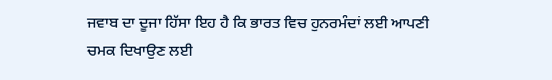ਜਵਾਬ ਦਾ ਦੂਜਾ ਹਿੱਸਾ ਇਹ ਹੈ ਕਿ ਭਾਰਤ ਵਿਚ ਹੁਨਰਮੰਦਾਂ ਲਈ ਆਪਣੀ ਚਮਕ ਦਿਖਾਉਣ ਲਈ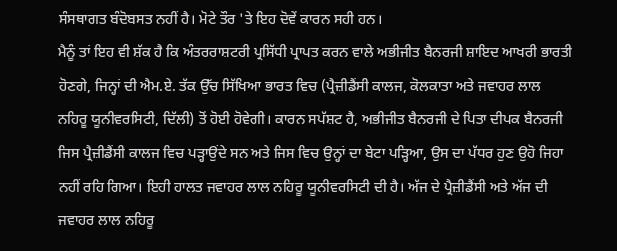ਸੰਸਥਾਗਤ ਬੰਦੋਬਸਤ ਨਹੀਂ ਹੈ। ਮੋਟੇ ਤੌਰ 'ਤੇ ਇਹ ਦੋਵੇਂ ਕਾਰਨ ਸਹੀ ਹਨ।
ਮੈਨੂੰ ਤਾਂ ਇਹ ਵੀ ਸ਼ੱਕ ਹੈ ਕਿ ਅੰਤਰਰਾਸ਼ਟਰੀ ਪ੍ਰਸਿੱਧੀ ਪ੍ਰਾਪਤ ਕਰਨ ਵਾਲੇ ਅਭੀਜੀਤ ਬੈਨਰਜੀ ਸ਼ਾਇਦ ਆਖਰੀ ਭਾਰਤੀ ਹੋਣਗੇ, ਜਿਨ੍ਹਾਂ ਦੀ ਐਮ.ਏ. ਤੱਕ ਉੱਚ ਸਿੱਖਿਆ ਭਾਰਤ ਵਿਚ (ਪ੍ਰੈਜ਼ੀਡੈਂਸੀ ਕਾਲਜ, ਕੋਲਕਾਤਾ ਅਤੇ ਜਵਾਹਰ ਲਾਲ ਨਹਿਰੂ ਯੂਨੀਵਰਸਿਟੀ, ਦਿੱਲੀ) ਤੋਂ ਹੋਈ ਹੋਵੇਗੀ। ਕਾਰਨ ਸਪੱਸ਼ਟ ਹੈ, ਅਭੀਜੀਤ ਬੈਨਰਜੀ ਦੇ ਪਿਤਾ ਦੀਪਕ ਬੈਨਰਜੀ ਜਿਸ ਪ੍ਰੈਜ਼ੀਡੈਂਸੀ ਕਾਲਜ ਵਿਚ ਪੜ੍ਹਾਉਂਦੇ ਸਨ ਅਤੇ ਜਿਸ ਵਿਚ ਉਨ੍ਹਾਂ ਦਾ ਬੇਟਾ ਪੜ੍ਹਿਆ, ਉਸ ਦਾ ਪੱਧਰ ਹੁਣ ਉਹੋ ਜਿਹਾ ਨਹੀਂ ਰਹਿ ਗਿਆ। ਇਹੀ ਹਾਲਤ ਜਵਾਹਰ ਲਾਲ ਨਹਿਰੂ ਯੂਨੀਵਰਸਿਟੀ ਦੀ ਹੈ। ਅੱਜ ਦੇ ਪ੍ਰੈਜ਼ੀਡੈਂਸੀ ਅਤੇ ਅੱਜ ਦੀ ਜਵਾਹਰ ਲਾਲ ਨਹਿਰੂ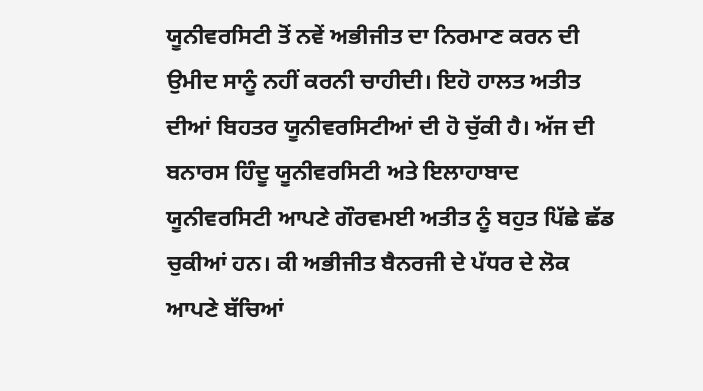ਯੂਨੀਵਰਸਿਟੀ ਤੋਂ ਨਵੇਂ ਅਭੀਜੀਤ ਦਾ ਨਿਰਮਾਣ ਕਰਨ ਦੀ ਉਮੀਦ ਸਾਨੂੰ ਨਹੀਂ ਕਰਨੀ ਚਾਹੀਦੀ। ਇਹੋ ਹਾਲਤ ਅਤੀਤ ਦੀਆਂ ਬਿਹਤਰ ਯੂਨੀਵਰਸਿਟੀਆਂ ਦੀ ਹੋ ਚੁੱਕੀ ਹੈ। ਅੱਜ ਦੀ ਬਨਾਰਸ ਹਿੰਦੂ ਯੂਨੀਵਰਸਿਟੀ ਅਤੇ ਇਲਾਹਾਬਾਦ ਯੂਨੀਵਰਸਿਟੀ ਆਪਣੇ ਗੌਰਵਮਈ ਅਤੀਤ ਨੂੰ ਬਹੁਤ ਪਿੱਛੇ ਛੱਡ ਚੁਕੀਆਂ ਹਨ। ਕੀ ਅਭੀਜੀਤ ਬੈਨਰਜੀ ਦੇ ਪੱਧਰ ਦੇ ਲੋਕ ਆਪਣੇ ਬੱਚਿਆਂ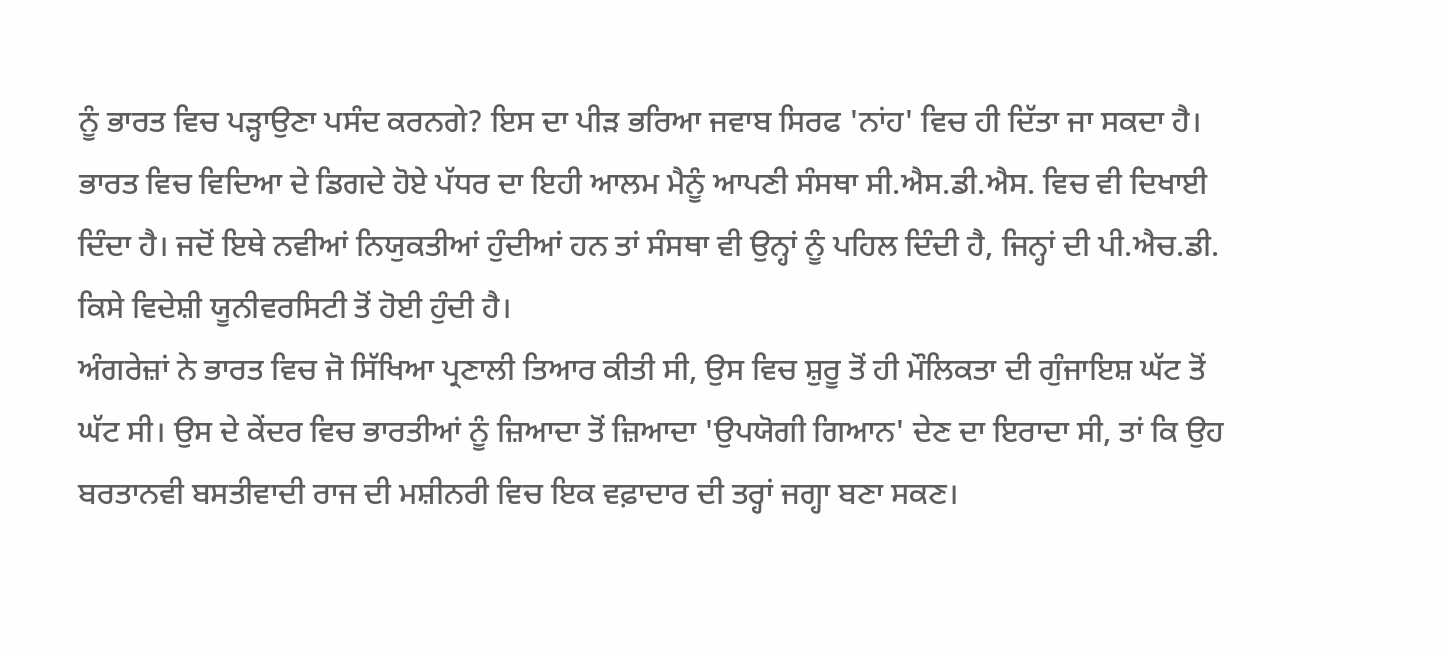ਨੂੰ ਭਾਰਤ ਵਿਚ ਪੜ੍ਹਾਉਣਾ ਪਸੰਦ ਕਰਨਗੇ? ਇਸ ਦਾ ਪੀੜ ਭਰਿਆ ਜਵਾਬ ਸਿਰਫ 'ਨਾਂਹ' ਵਿਚ ਹੀ ਦਿੱਤਾ ਜਾ ਸਕਦਾ ਹੈ। ਭਾਰਤ ਵਿਚ ਵਿਦਿਆ ਦੇ ਡਿਗਦੇ ਹੋਏ ਪੱਧਰ ਦਾ ਇਹੀ ਆਲਮ ਮੈਨੂੰ ਆਪਣੀ ਸੰਸਥਾ ਸੀ.ਐਸ.ਡੀ.ਐਸ. ਵਿਚ ਵੀ ਦਿਖਾਈ ਦਿੰਦਾ ਹੈ। ਜਦੋਂ ਇਥੇ ਨਵੀਆਂ ਨਿਯੁਕਤੀਆਂ ਹੁੰਦੀਆਂ ਹਨ ਤਾਂ ਸੰਸਥਾ ਵੀ ਉਨ੍ਹਾਂ ਨੂੰ ਪਹਿਲ ਦਿੰਦੀ ਹੈ, ਜਿਨ੍ਹਾਂ ਦੀ ਪੀ.ਐਚ.ਡੀ. ਕਿਸੇ ਵਿਦੇਸ਼ੀ ਯੂਨੀਵਰਸਿਟੀ ਤੋਂ ਹੋਈ ਹੁੰਦੀ ਹੈ।
ਅੰਗਰੇਜ਼ਾਂ ਨੇ ਭਾਰਤ ਵਿਚ ਜੋ ਸਿੱਖਿਆ ਪ੍ਰਣਾਲੀ ਤਿਆਰ ਕੀਤੀ ਸੀ, ਉਸ ਵਿਚ ਸ਼ੁਰੂ ਤੋਂ ਹੀ ਮੌਲਿਕਤਾ ਦੀ ਗੁੰਜਾਇਸ਼ ਘੱਟ ਤੋਂ ਘੱਟ ਸੀ। ਉਸ ਦੇ ਕੇਂਦਰ ਵਿਚ ਭਾਰਤੀਆਂ ਨੂੰ ਜ਼ਿਆਦਾ ਤੋਂ ਜ਼ਿਆਦਾ 'ਉਪਯੋਗੀ ਗਿਆਨ' ਦੇਣ ਦਾ ਇਰਾਦਾ ਸੀ, ਤਾਂ ਕਿ ਉਹ ਬਰਤਾਨਵੀ ਬਸਤੀਵਾਦੀ ਰਾਜ ਦੀ ਮਸ਼ੀਨਰੀ ਵਿਚ ਇਕ ਵਫ਼ਾਦਾਰ ਦੀ ਤਰ੍ਹਾਂ ਜਗ੍ਹਾ ਬਣਾ ਸਕਣ।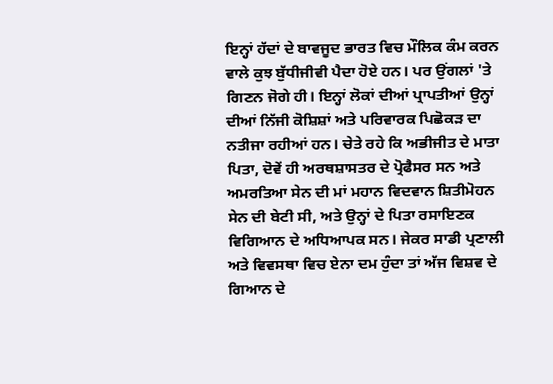ਇਨ੍ਹਾਂ ਹੱਦਾਂ ਦੇ ਬਾਵਜੂਦ ਭਾਰਤ ਵਿਚ ਮੌਲਿਕ ਕੰਮ ਕਰਨ ਵਾਲੇ ਕੁਝ ਬੁੱਧੀਜੀਵੀ ਪੈਦਾ ਹੋਏ ਹਨ। ਪਰ ਉਂਗਲਾਂ 'ਤੇ ਗਿਣਨ ਜੋਗੇ ਹੀ। ਇਨ੍ਹਾਂ ਲੋਕਾਂ ਦੀਆਂ ਪ੍ਰਾਪਤੀਆਂ ਉਨ੍ਹਾਂ ਦੀਆਂ ਨਿੱਜੀ ਕੋਸ਼ਿਸ਼ਾਂ ਅਤੇ ਪਰਿਵਾਰਕ ਪਿਛੋਕੜ ਦਾ ਨਤੀਜਾ ਰਹੀਆਂ ਹਨ। ਚੇਤੇ ਰਹੇ ਕਿ ਅਭੀਜੀਤ ਦੇ ਮਾਤਾ ਪਿਤਾ, ਦੋਵੇਂ ਹੀ ਅਰਥਸ਼ਾਸਤਰ ਦੇ ਪ੍ਰੋਫੈਸਰ ਸਨ ਅਤੇ ਅਮਰਤਿਆ ਸੇਨ ਦੀ ਮਾਂ ਮਹਾਨ ਵਿਦਵਾਨ ਸ਼ਿਤੀਮੋਹਨ ਸੇਨ ਦੀ ਬੇਟੀ ਸੀ, ਅਤੇ ਉਨ੍ਹਾਂ ਦੇ ਪਿਤਾ ਰਸਾਇਣਕ ਵਿਗਿਆਨ ਦੇ ਅਧਿਆਪਕ ਸਨ। ਜੇਕਰ ਸਾਡੀ ਪ੍ਰਣਾਲੀ ਅਤੇ ਵਿਵਸਥਾ ਵਿਚ ਏਨਾ ਦਮ ਹੁੰਦਾ ਤਾਂ ਅੱਜ ਵਿਸ਼ਵ ਦੇ ਗਿਆਨ ਦੇ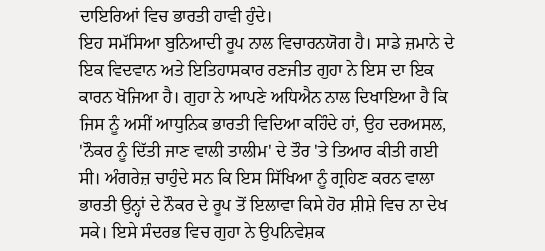ਦਾਇਰਿਆਂ ਵਿਚ ਭਾਰਤੀ ਹਾਵੀ ਹੁੰਦੇ।
ਇਹ ਸਮੱਸਿਆ ਬੁਨਿਆਦੀ ਰੂਪ ਨਾਲ ਵਿਚਾਰਨਯੋਗ ਹੈ। ਸਾਡੇ ਜ਼ਮਾਨੇ ਦੇ ਇਕ ਵਿਦਵਾਨ ਅਤੇ ਇਤਿਹਾਸਕਾਰ ਰਣਜੀਤ ਗੁਹਾ ਨੇ ਇਸ ਦਾ ਇਕ ਕਾਰਨ ਖੋਜਿਆ ਹੈ। ਗੁਹਾ ਨੇ ਆਪਣੇ ਅਧਿਐਨ ਨਾਲ ਦਿਖਾਇਆ ਹੈ ਕਿ ਜਿਸ ਨੂੰ ਅਸੀਂ ਆਧੁਨਿਕ ਭਾਰਤੀ ਵਿਦਿਆ ਕਹਿੰਦੇ ਹਾਂ, ਉਹ ਦਰਅਸਲ, 'ਨੌਕਰ ਨੂੰ ਦਿੱਤੀ ਜਾਣ ਵਾਲੀ ਤਾਲੀਮ' ਦੇ ਤੌਰ 'ਤੇ ਤਿਆਰ ਕੀਤੀ ਗਈ ਸੀ। ਅੰਗਰੇਜ਼ ਚਾਹੁੰਦੇ ਸਨ ਕਿ ਇਸ ਸਿੱਖਿਆ ਨੂੰ ਗ੍ਰਹਿਣ ਕਰਨ ਵਾਲਾ ਭਾਰਤੀ ਉਨ੍ਹਾਂ ਦੇ ਨੌਕਰ ਦੇ ਰੂਪ ਤੋਂ ਇਲਾਵਾ ਕਿਸੇ ਹੋਰ ਸ਼ੀਸ਼ੇ ਵਿਚ ਨਾ ਦੇਖ ਸਕੇ। ਇਸੇ ਸੰਦਰਭ ਵਿਚ ਗੁਹਾ ਨੇ ਉਪਨਿਵੇਸ਼ਕ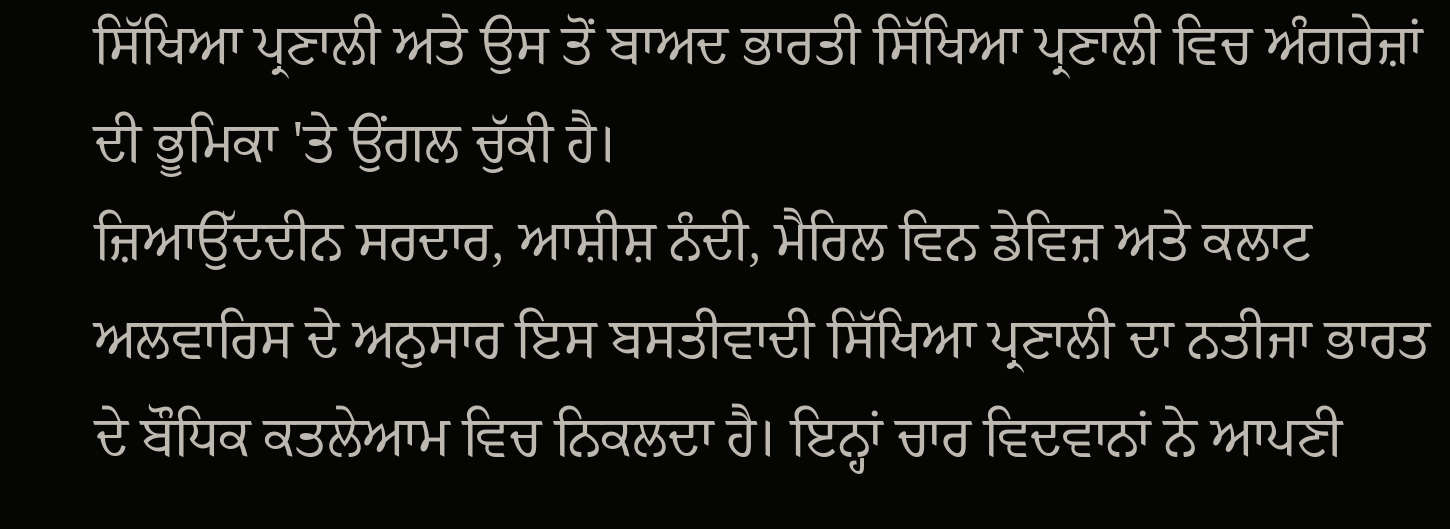ਸਿੱਖਿਆ ਪ੍ਰਣਾਲੀ ਅਤੇ ਉਸ ਤੋਂ ਬਾਅਦ ਭਾਰਤੀ ਸਿੱਖਿਆ ਪ੍ਰਣਾਲੀ ਵਿਚ ਅੰਗਰੇਜ਼ਾਂ ਦੀ ਭੂਮਿਕਾ 'ਤੇ ਉਂਗਲ ਚੁੱਕੀ ਹੈ।
ਜ਼ਿਆਉੱਦਦੀਨ ਸਰਦਾਰ, ਆਸ਼ੀਸ਼ ਨੰਦੀ, ਮੈਰਿਲ ਵਿਨ ਡੇਵਿਜ਼ ਅਤੇ ਕਲਾਟ ਅਲਵਾਰਿਸ ਦੇ ਅਨੁਸਾਰ ਇਸ ਬਸਤੀਵਾਦੀ ਸਿੱਖਿਆ ਪ੍ਰਣਾਲੀ ਦਾ ਨਤੀਜਾ ਭਾਰਤ ਦੇ ਬੌਧਿਕ ਕਤਲੇਆਮ ਵਿਚ ਨਿਕਲਦਾ ਹੈ। ਇਨ੍ਹਾਂ ਚਾਰ ਵਿਦਵਾਨਾਂ ਨੇ ਆਪਣੀ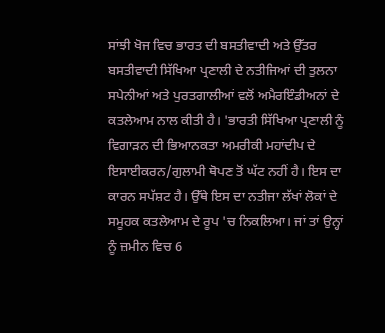ਸਾਂਝੀ ਖੋਜ ਵਿਚ ਭਾਰਤ ਦੀ ਬਸਤੀਵਾਦੀ ਅਤੇ ਉੱਤਰ ਬਸਤੀਵਾਦੀ ਸਿੱਖਿਆ ਪ੍ਰਣਾਲੀ ਦੇ ਨਤੀਜਿਆਂ ਦੀ ਤੁਲਨਾ ਸਪੇਨੀਆਂ ਅਤੇ ਪੁਰਤਗਾਲੀਆਂ ਵਲੋਂ ਅਮੈਰਇੰਡੀਅਨਾਂ ਦੇ ਕਤਲੇਆਮ ਨਾਲ ਕੀਤੀ ਹੈ। 'ਭਾਰਤੀ ਸਿੱਖਿਆ ਪ੍ਰਣਾਲੀ ਨੂੰ ਵਿਗਾੜਨ ਦੀ ਭਿਆਨਕਤਾ ਅਮਰੀਕੀ ਮਹਾਂਦੀਪ ਦੇ ਇਸਾਈਕਰਨ/ਗੁਲਾਮੀ ਥੋਪਣ ਤੋਂ ਘੱਟ ਨਹੀਂ ਹੈ। ਇਸ ਦਾ ਕਾਰਨ ਸਪੱਸ਼ਟ ਹੈ। ਉੱਥੇ ਇਸ ਦਾ ਨਤੀਜਾ ਲੱਖਾਂ ਲੋਕਾਂ ਦੇ ਸਮੂਹਕ ਕਤਲੇਆਮ ਦੇ ਰੂਪ 'ਚ ਨਿਕਲਿਆ। ਜਾਂ ਤਾਂ ਉਨ੍ਹਾਂ ਨੂੰ ਜ਼ਮੀਨ ਵਿਚ 6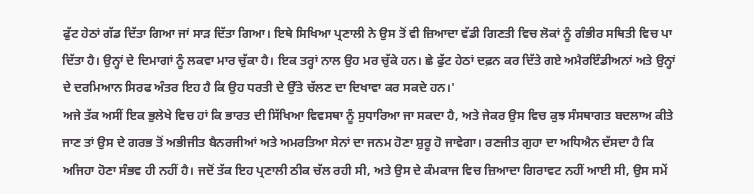ਫੁੱਟ ਹੇਠਾਂ ਗੱਡ ਦਿੱਤਾ ਗਿਆ ਜਾਂ ਸਾੜ ਦਿੱਤਾ ਗਿਆ। ਇਥੇ ਸਿਖਿਆ ਪ੍ਰਣਾਲੀ ਨੇ ਉਸ ਤੋਂ ਵੀ ਜ਼ਿਆਦਾ ਵੱਡੀ ਗਿਣਤੀ ਵਿਚ ਲੋਕਾਂ ਨੂੰ ਗੰਭੀਰ ਸਥਿਤੀ ਵਿਚ ਪਾ ਦਿੱਤਾ ਹੈ। ਉਨ੍ਹਾਂ ਦੇ ਦਿਮਾਗਾਂ ਨੂੰ ਲਕਵਾ ਮਾਰ ਚੁੱਕਾ ਹੈ। ਇਕ ਤਰ੍ਹਾਂ ਨਾਲ ਉਹ ਮਰ ਚੁੱਕੇ ਹਨ। ਛੇ ਫੁੱਟ ਹੇਠਾਂ ਦਫ਼ਨ ਕਰ ਦਿੱਤੇ ਗਏ ਅਮੈਰਇੰਡੀਅਨਾਂ ਅਤੇ ਉਨ੍ਹਾਂ ਦੇ ਦਰਮਿਆਨ ਸਿਰਫ ਅੰਤਰ ਇਹ ਹੈ ਕਿ ਉਹ ਧਰਤੀ ਦੇ ਉੱਤੇ ਚੱਲਣ ਦਾ ਦਿਖਾਵਾ ਕਰ ਸਕਦੇ ਹਨ।'
ਅਜੇ ਤੱਕ ਅਸੀਂ ਇਕ ਭੁਲੇਖੇ ਵਿਚ ਹਾਂ ਕਿ ਭਾਰਤ ਦੀ ਸਿੱਖਿਆ ਵਿਵਸਥਾ ਨੂੰ ਸੁਧਾਰਿਆ ਜਾ ਸਕਦਾ ਹੈ, ਅਤੇ ਜੇਕਰ ਉਸ ਵਿਚ ਕੁਝ ਸੰਸਥਾਗਤ ਬਦਲਾਅ ਕੀਤੇ ਜਾਣ ਤਾਂ ਉਸ ਦੇ ਗਰਭ ਤੋਂ ਅਭੀਜੀਤ ਬੈਨਰਜੀਆਂ ਅਤੇ ਅਮਰਤਿਆ ਸੇਨਾਂ ਦਾ ਜਨਮ ਹੋਣਾ ਸ਼ੁਰੂ ਹੋ ਜਾਵੇਗਾ। ਰਣਜੀਤ ਗੁਹਾ ਦਾ ਅਧਿਐਨ ਦੱਸਦਾ ਹੈ ਕਿ ਅਜਿਹਾ ਹੋਣਾ ਸੰਭਵ ਹੀ ਨਹੀਂ ਹੈ। ਜਦੋਂ ਤੱਕ ਇਹ ਪ੍ਰਣਾਲੀ ਠੀਕ ਚੱਲ ਰਹੀ ਸੀ, ਅਤੇ ਉਸ ਦੇ ਕੰਮਕਾਜ ਵਿਚ ਜ਼ਿਆਦਾ ਗਿਰਾਵਟ ਨਹੀਂ ਆਈ ਸੀ, ਉਸ ਸਮੇਂ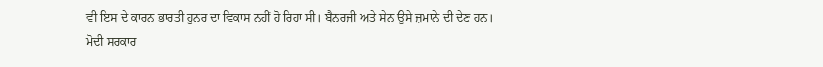ਵੀ ਇਸ ਦੇ ਕਾਰਨ ਭਾਰਤੀ ਹੁਨਰ ਦਾ ਵਿਕਾਸ ਨਹੀਂ ਹੋ ਰਿਹਾ ਸੀ। ਬੈਨਰਜੀ ਅਤੇ ਸੇਨ ਉਸੇ ਜ਼ਮਾਨੇ ਦੀ ਦੇਣ ਹਨ।
ਮੋਦੀ ਸਰਕਾਰ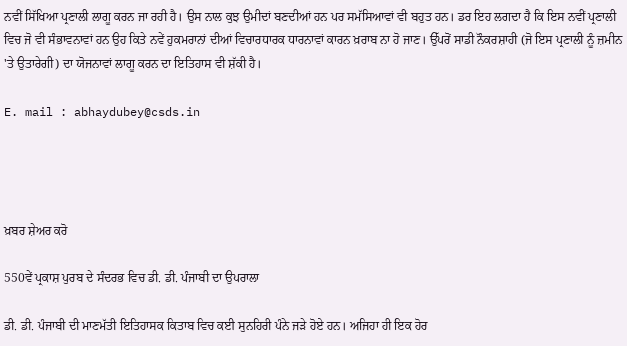ਨਵੀਂ ਸਿੱਖਿਆ ਪ੍ਰਣਾਲੀ ਲਾਗੂ ਕਰਨ ਜਾ ਰਹੀ ਹੈ। ਉਸ ਨਾਲ ਕੁਝ ਉਮੀਦਾਂ ਬਣਦੀਆਂ ਹਨ ਪਰ ਸਮੱਸਿਆਵਾਂ ਵੀ ਬਹੁਤ ਹਨ। ਡਰ ਇਹ ਲਗਦਾ ਹੈ ਕਿ ਇਸ ਨਵੀਂ ਪ੍ਰਣਾਲੀ ਵਿਚ ਜੋ ਵੀ ਸੰਭਾਵਨਾਵਾਂ ਹਨ ਉਹ ਕਿਤੇ ਨਵੇਂ ਹੁਕਮਰਾਨਾਂ ਦੀਆਂ ਵਿਚਾਰਧਾਰਕ ਧਾਰਨਾਵਾਂ ਕਾਰਨ ਖ਼ਰਾਬ ਨਾ ਹੋ ਜਾਣ। ਉੱਪਰੋਂ ਸਾਡੀ ਨੌਕਰਸ਼ਾਹੀ (ਜੋ ਇਸ ਪ੍ਰਣਾਲੀ ਨੂੰ ਜ਼ਮੀਨ 'ਤੇ ਉਤਾਰੇਗੀ) ਦਾ ਯੋਜਨਾਵਾਂ ਲਾਗੂ ਕਰਨ ਦਾ ਇਤਿਹਾਸ ਵੀ ਸ਼ੱਕੀ ਹੈ।

E. mail : abhaydubey@csds.in




ਖ਼ਬਰ ਸ਼ੇਅਰ ਕਰੋ

550ਵੇਂ ਪ੍ਰਕਾਸ਼ ਪੁਰਬ ਦੇ ਸੰਦਰਭ ਵਿਚ ਡੀ. ਡੀ. ਪੰਜਾਬੀ ਦਾ ਉਪਰਾਲਾ

ਡੀ. ਡੀ. ਪੰਜਾਬੀ ਦੀ ਮਾਣਮੱਤੀ ਇਤਿਹਾਸਕ ਕਿਤਾਬ ਵਿਚ ਕਈ ਸੁਨਹਿਰੀ ਪੰਨੇ ਜੜੇ ਹੋਏ ਹਨ। ਅਜਿਹਾ ਹੀ ਇਕ ਹੋਰ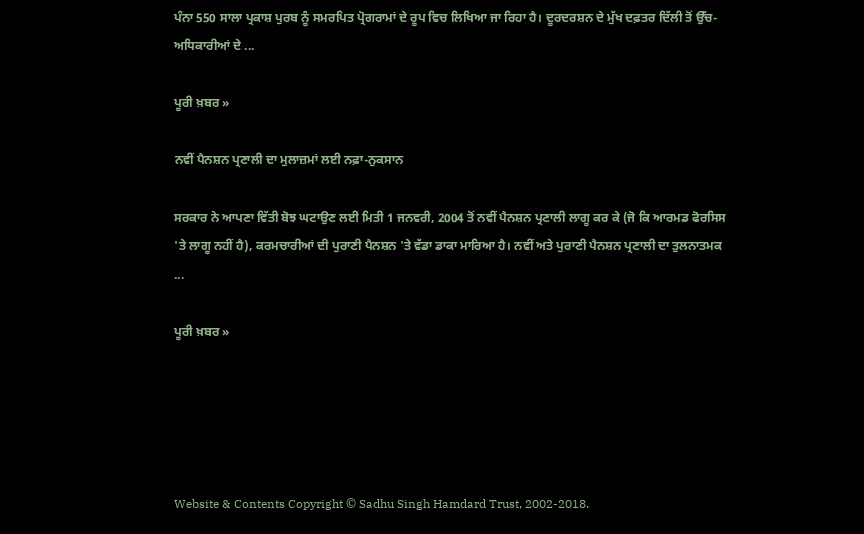ਪੰਨਾ 550 ਸਾਲਾ ਪ੍ਰਕਾਸ਼ ਪੁਰਬ ਨੂੰ ਸਮਰਪਿਤ ਪ੍ਰੋਗਰਾਮਾਂ ਦੇ ਰੂਪ ਵਿਚ ਲਿਖਿਆ ਜਾ ਰਿਹਾ ਹੈ। ਦੂਰਦਰਸ਼ਨ ਦੇ ਮੁੱਖ ਦਫ਼ਤਰ ਦਿੱਲੀ ਤੋਂ ਉੱਚ-ਅਧਿਕਾਰੀਆਂ ਦੇ ...

ਪੂਰੀ ਖ਼ਬਰ »

ਨਵੀਂ ਪੈਨਸ਼ਨ ਪ੍ਰਣਾਲੀ ਦਾ ਮੁਲਾਜ਼ਮਾਂ ਲਈ ਨਫ਼ਾ-ਨੁਕਸਾਨ

ਸਰਕਾਰ ਨੇ ਆਪਣਾ ਵਿੱਤੀ ਬੋਝ ਘਟਾਉਣ ਲਈ ਮਿਤੀ 1 ਜਨਵਰੀ, 2004 ਤੋਂ ਨਵੀਂ ਪੈਨਸ਼ਨ ਪ੍ਰਣਾਲੀ ਲਾਗੂ ਕਰ ਕੇ (ਜੋ ਕਿ ਆਰਮਡ ਫੋਰਸਿਸ 'ਤੇ ਲਾਗੂ ਨਹੀਂ ਹੈ), ਕਰਮਚਾਰੀਆਂ ਦੀ ਪੁਰਾਣੀ ਪੈਨਸ਼ਨ 'ਤੇ ਵੱਡਾ ਡਾਕਾ ਮਾਰਿਆ ਹੈ। ਨਵੀਂ ਅਤੇ ਪੁਰਾਣੀ ਪੈਨਸ਼ਨ ਪ੍ਰਣਾਲੀ ਦਾ ਤੁਲਨਾਤਮਕ ...

ਪੂਰੀ ਖ਼ਬਰ »





Website & Contents Copyright © Sadhu Singh Hamdard Trust, 2002-2018.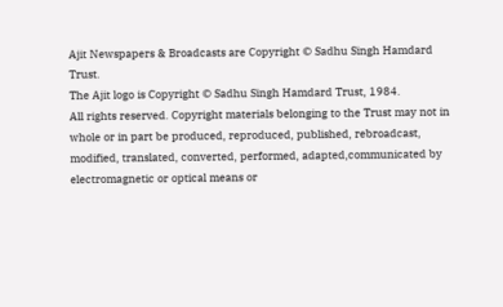Ajit Newspapers & Broadcasts are Copyright © Sadhu Singh Hamdard Trust.
The Ajit logo is Copyright © Sadhu Singh Hamdard Trust, 1984.
All rights reserved. Copyright materials belonging to the Trust may not in whole or in part be produced, reproduced, published, rebroadcast, modified, translated, converted, performed, adapted,communicated by electromagnetic or optical means or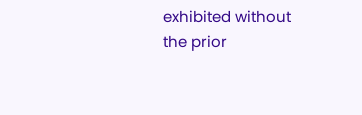exhibited without the prior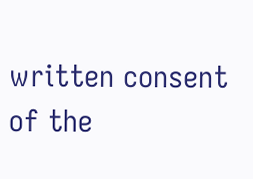written consent of the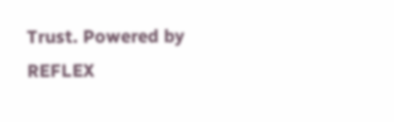Trust. Powered by REFLEX